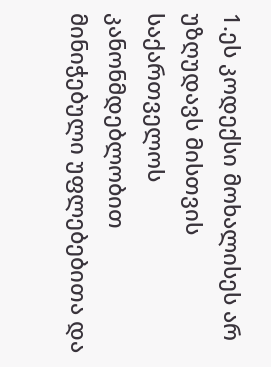1.ეს კოდექსი მოხალისეს არ უზღუდავს მისთვის საქართველოს კანონმდებლობით მინიჭებული უფლებებითა და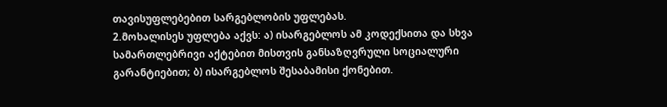თავისუფლებებით სარგებლობის უფლებას.
2.მოხალისეს უფლება აქვს: ა) ისარგებლოს ამ კოდექსითა და სხვა სამართლებრივი აქტებით მისთვის განსაზღვრული სოციალური გარანტიებით; ბ) ისარგებლოს შესაბამისი ქონებით.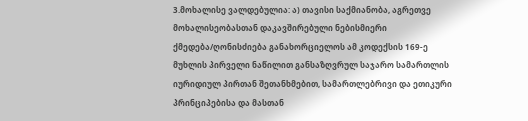3.მოხალისე ვალდებულია: ა) თავისი საქმიანობა, აგრეთვე მოხალისეობასთან დაკავშირებული ნებისმიერი ქმედება/ღონისძიება განახორციელოს ამ კოდექსის 169-ე მუხლის პირველი ნაწილით განსაზღვრულ საჯარო სამართლის იურიდიულ პირთან შეთანხმებით, სამართლებრივი და ეთიკური პრინციპებისა და მასთან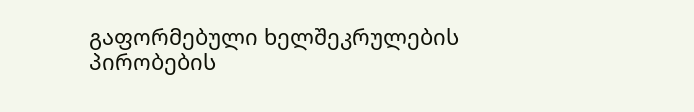გაფორმებული ხელშეკრულების პირობების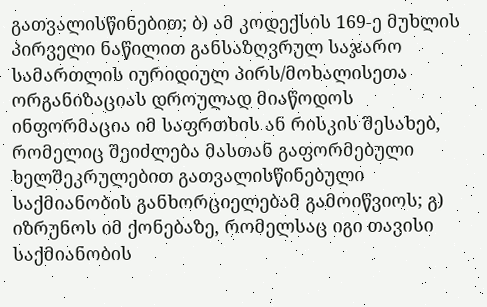გათვალისწინებით; ბ) ამ კოდექსის 169-ე მუხლის პირველი ნაწილით განსაზღვრულ საჯარო სამართლის იურიდიულ პირს/მოხალისეთა ორგანიზაციას დროულად მიაწოდოს ინფორმაცია იმ საფრთხის ან რისკის შესახებ, რომელიც შეიძლება მასთან გაფორმებული ხელშეკრულებით გათვალისწინებული საქმიანობის განხორციელებამ გამოიწვიოს; გ) იზრუნოს იმ ქონებაზე, რომელსაც იგი თავისი საქმიანობის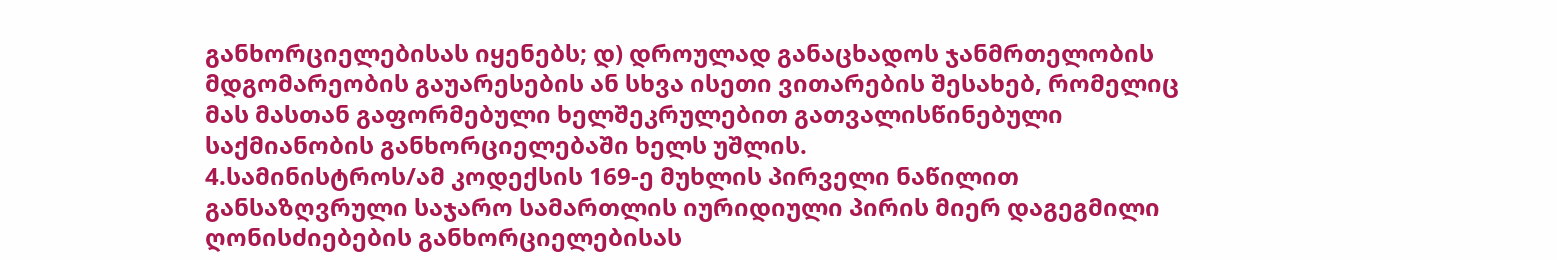განხორციელებისას იყენებს; დ) დროულად განაცხადოს ჯანმრთელობის მდგომარეობის გაუარესების ან სხვა ისეთი ვითარების შესახებ, რომელიც მას მასთან გაფორმებული ხელშეკრულებით გათვალისწინებული საქმიანობის განხორციელებაში ხელს უშლის.
4.სამინისტროს/ამ კოდექსის 169-ე მუხლის პირველი ნაწილით განსაზღვრული საჯარო სამართლის იურიდიული პირის მიერ დაგეგმილი ღონისძიებების განხორციელებისას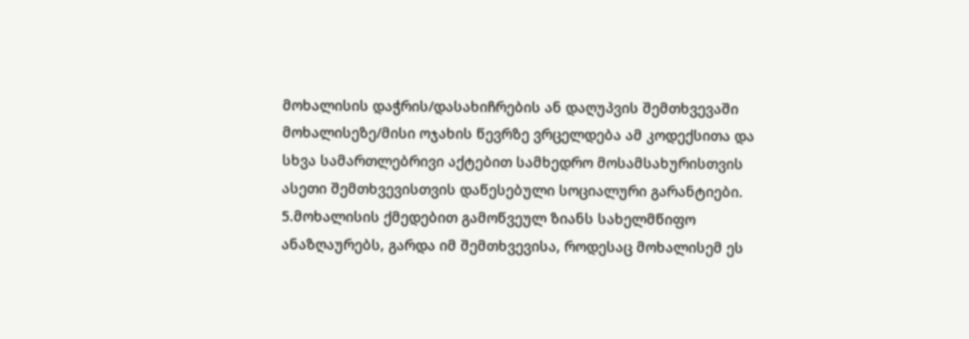მოხალისის დაჭრის/დასახიჩრების ან დაღუპვის შემთხვევაში მოხალისეზე/მისი ოჯახის წევრზე ვრცელდება ამ კოდექსითა და სხვა სამართლებრივი აქტებით სამხედრო მოსამსახურისთვის ასეთი შემთხვევისთვის დაწესებული სოციალური გარანტიები.
5.მოხალისის ქმედებით გამოწვეულ ზიანს სახელმწიფო ანაზღაურებს, გარდა იმ შემთხვევისა, როდესაც მოხალისემ ეს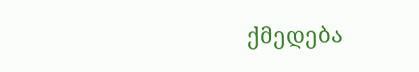ქმედება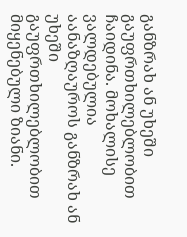განზრახ ან უხეში გაუფრთხილებლობით ჩაიდინა. მოხალისე ვალდებულია აანაზღაუროს განზრახ ან უხეში გაუფრთხილებლობით მიყენებული ზიანი.